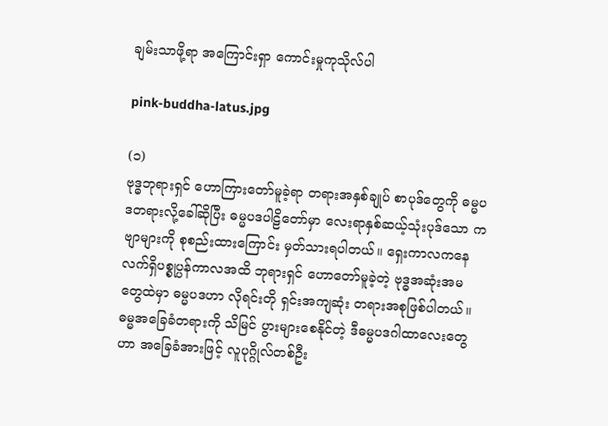ချမ်းသာဖို့ရာ အကြောင်းရှာ ကောင်းမှုကုသိုလ်ပါ

pink-buddha-latus.jpg

(၁)
ဗုဒ္ဓဘုရားရှင် ဟောကြားတော်မူခဲ့ရာ တရားအနှစ်ချုပ် စာပုဒ်တွေကို ဓမ္မပဒတရားလို့ခေါ်ဆိုပြီး ဓမ္မပဒပါဠိတော်မှာ လေးရာနှစ်ဆယ့်သုံးပုဒ်သော ကဗျာများကို စုစည်းထားကြောင်း မှတ်သားရပါတယ်။ ရှေးကာလကနေ လက်ရှိပစ္စုပ္ပန်ကာလအထိ ဘုရားရှင် ဟောတော်မူခဲ့တဲ့ ဗုဒ္ဓအဆုံးအမတွေထဲမှာ ဓမ္မပဒဟာ လိုရင်းတို ရှင်းအကျဆုံး တရားအစုဖြစ်ပါတယ်။ ဓမ္မအခြေခံတရားကို သိမြင် ပွားများစေနိုင်တဲ့ ဒီဓမ္မပဒဂါထာလေးတွေဟာ အခြေခံအားဖြင့် လူပုဂ္ဂိုလ်တစ်ဦး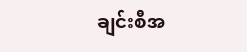ချင်းစီအ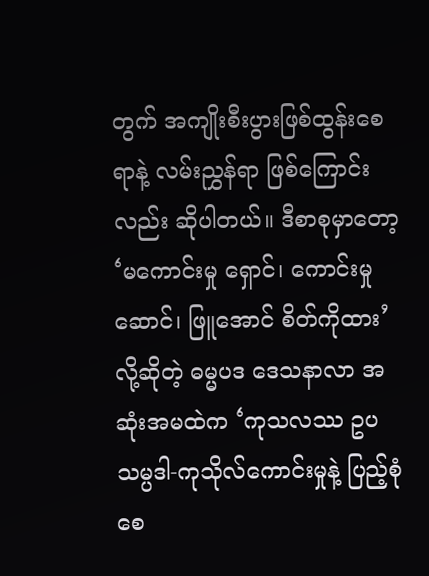တွက် အကျိုးစီးပွားဖြစ်ထွန်းစေရာနဲ့ လမ်းညွှန်ရာ ဖြစ်ကြောင်းလည်း ဆိုပါတယ်။ ဒီစာစုမှာတော့ ‘မကောင်းမှု ရှောင်၊ ကောင်းမှုဆောင်၊ ဖြူအောင် စိတ်ကိုထား’လို့ဆိုတဲ့ ဓမ္မပဒ ဒေသနာလာ အဆုံးအမထဲက ‘ကုသလဿ ဥပသမ္ပဒါ-ကုသိုလ်ကောင်းမှုနဲ့ ပြည့်စုံစေ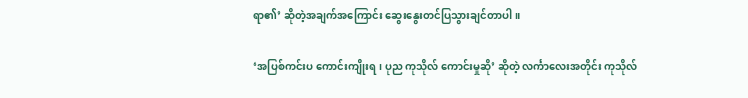ရာ၏’ ဆိုတဲ့အချက်အကြောင်း ဆွေးနွေးတင်ပြသွားချင်တာပါ။

‘အပြစ်ကင်းပ ကောင်းကျိုးရ၊ ပုည ကုသိုလ် ကောင်းမှုဆို’ ဆိုတဲ့ လင်္ကာလေးအတိုင်း ကုသိုလ်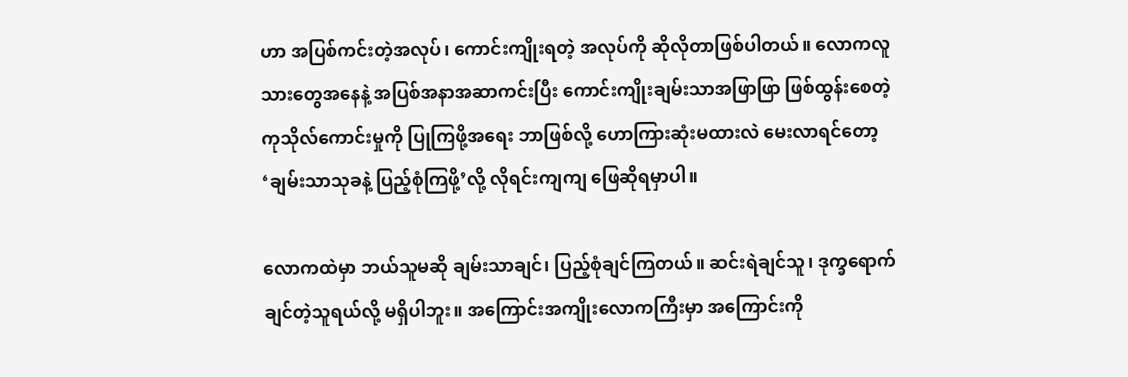ဟာ အပြစ်ကင်းတဲ့အလုပ်၊ ကောင်းကျိုးရတဲ့ အလုပ်ကို ဆိုလိုတာဖြစ်ပါတယ်။ လောကလူသားတွေအနေနဲ့ အပြစ်အနာအဆာကင်းပြီး ကောင်းကျိုးချမ်းသာအဖြာဖြာ ဖြစ်ထွန်းစေတဲ့ ကုသိုလ်ကောင်းမှုကို ပြုကြဖို့အရေး ဘာဖြစ်လို့ ဟောကြားဆုံးမထားလဲ မေးလာရင်တော့ ‘ချမ်းသာသုခနဲ့ ပြည့်စုံကြဖို့’လို့ လိုရင်းကျကျ ဖြေဆိုရမှာပါ။

လောကထဲမှာ ဘယ်သူမဆို ချမ်းသာချင်၊ ပြည့်စုံချင်ကြတယ်။ ဆင်းရဲချင်သူ၊ ဒုက္ခရောက်ချင်တဲ့သူရယ်လို့ မရှိပါဘူး။ အကြောင်းအကျိုးလောကကြီးမှာ အကြောင်းကို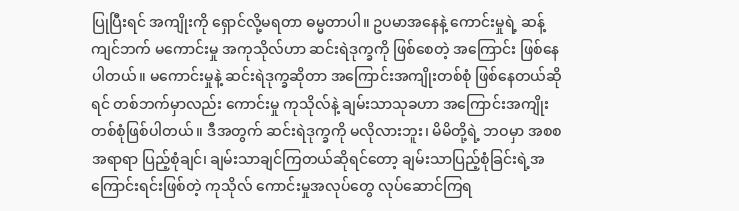ပြုပြီးရင် အကျိုးကို ရှောင်လို့မရတာ ဓမ္မတာပါ။ ဥပမာအနေနဲ့ ကောင်းမှုရဲ့ ဆန့်ကျင်ဘက် မကောင်းမှု အကုသိုလ်ဟာ ဆင်းရဲဒုက္ခကို ဖြစ်စေတဲ့ အကြောင်း ဖြစ်နေပါတယ်။ မကောင်းမှုနဲ့ ဆင်းရဲဒုက္ခဆိုတာ အကြောင်းအကျိုးတစ်စုံ ဖြစ်နေတယ်ဆိုရင် တစ်ဘက်မှာလည်း ကောင်းမှု ကုသိုလ်နဲ့ ချမ်းသာသုခဟာ အကြောင်းအကျိုး တစ်စုံဖြစ်ပါတယ်။ ဒီအတွက် ဆင်းရဲဒုက္ခကို မလိုလားဘူး၊ မိမိတို့ရဲ့ ဘဝမှာ အစစအရာရာ ပြည့်စုံချင်၊ ချမ်းသာချင်ကြတယ်ဆိုရင်တော့ ချမ်းသာပြည့်စုံခြင်းရဲ့အကြောင်းရင်းဖြစ်တဲ့ ကုသိုလ် ကောင်းမှုအလုပ်တွေ လုပ်ဆောင်ကြရ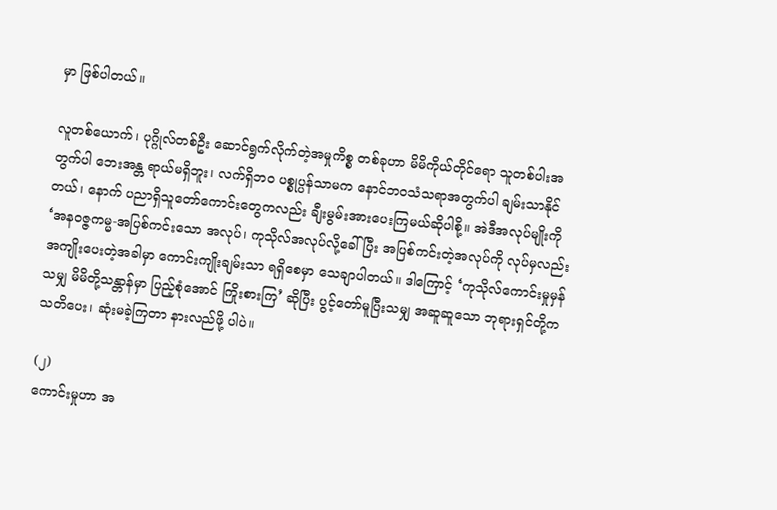မှာ ဖြစ်ပါတယ်။

လူတစ်ယောက်၊ ပုဂ္ဂိုလ်တစ်ဦး ဆောင်ရွက်လိုက်တဲ့အမှုကိစ္စ တစ်ခုဟာ မိမိကိုယ်တိုင်ရော သူတစ်ပါးအတွက်ပါ ဘေးအန္တ ရာယ်မရှိဘူး၊ လက်ရှိဘဝ ပစ္စုပ္ပန်သာမက နောင်ဘဝသံသရာအတွက်ပါ ချမ်းသာနိုင်တယ်၊ နောက် ပညာရှိသူတော်ကောင်းတွေကလည်း ချီးမွမ်းအားပေးကြမယ်ဆိုပါစို့။ အဲဒီအလုပ်မျိုးကို ‘အနဝဇ္ဇကမ္မ-အပြစ်ကင်းသော အလုပ်၊ ကုသိုလ်အလုပ်လို့ခေါ် ပြီး အပြစ်ကင်းတဲ့အလုပ်ကို လုပ်မှလည်း အကျိုးပေးတဲ့အခါမှာ ကောင်းကျိုးချမ်းသာ ရရှိစေမှာ သေချာပါတယ်။ ဒါကြောင့် ‘ကုသိုလ်ကောင်းမှုမှန်သမျှ မိမိတို့သန္တာန်မှာ ပြည့်စုံအောင် ကြိုးစားကြ’ ဆိုပြီး ပွင့်တော်မူပြီးသမျှ အဆူဆူသော ဘုရားရှင်တို့က သတိပေး၊ ဆုံးမခဲ့ကြတာ နားလည်ဖို့ ပါပဲ။

(၂)
ကောင်းမှုဟာ အ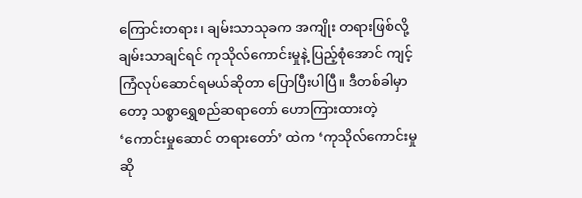ကြောင်းတရား၊ ချမ်းသာသုခက အကျိုး တရားဖြစ်လို့ ချမ်းသာချင်ရင် ကုသိုလ်ကောင်းမှုနဲ့ ပြည့်စုံအောင် ကျင့်ကြံလုပ်ဆောင်ရမယ်ဆိုတာ ပြောပြီးပါပြီ။ ဒီတစ်ခါမှာတော့ သစ္စာရွှေစည်ဆရာတော် ဟောကြားထားတဲ့ ‘ကောင်းမှုဆောင် တရားတော်’ ထဲက ‘ကုသိုလ်ကောင်းမှုဆို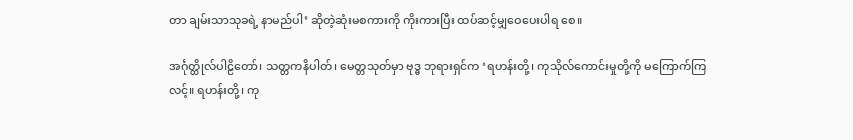တာ ချမ်းသာသုခရဲ့ နာမည်ပါ’ ဆိုတဲ့ဆုံးမစကားကို ကိုးကားပြီး ထပ်ဆင့်မျှဝေပေးပါရ စေ။

အင်္ဂုတ္ထိုလ်ပါဠိတော်၊ သတ္တကနိပါတ်၊ မေတ္တသုတ်မှာ ဗုဒ္ဓ ဘုရားရှင်က ‘ရဟန်းတို့၊ ကုသိုလ်ကောင်းမှုတို့ကို မကြောက်ကြ လင့်။ ရဟန်းတို့၊ ကု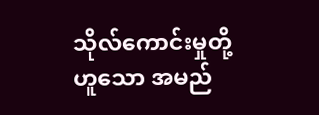သိုလ်ကောင်းမှုတို့ဟူသော အမည်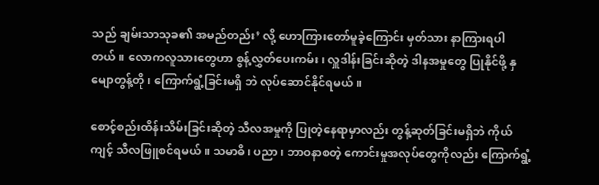သည် ချမ်းသာသုခ၏ အမည်တည်း’ လို့ ဟောကြားတော်မူခဲ့ကြောင်း မှတ်သား နာကြားရပါတယ်။ လောကလူသားတွေဟာ စွန့်လွှတ်ပေးကမ်း၊ လှူဒါန်းခြင်းဆိုတဲ့ ဒါနအမှုတွေ ပြုနိုင်ဖို့ နှမျောတွန့်တို၊ ကြောက်ရွံ့ခြင်းမရှိ ဘဲ လုပ်ဆောင်နိုင်ရမယ်။

စောင့်စည်းထိန်းသိမ်းခြင်းဆိုတဲ့ သီလအမှုကို ပြုတဲ့နေရာမှာလည်း တွန့်ဆုတ်ခြင်းမရှိဘဲ ကိုယ်ကျင့် သီလဖြူစင်ရမယ်။ သမာဓိ၊ ပညာ၊ ဘာဝနာစတဲ့ ကောင်းမှုအလုပ်တွေကိုလည်း ကြောက်ရွံ့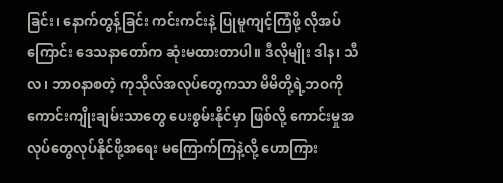ခြင်း၊ နောက်တွန့်ခြင်း ကင်းကင်းနဲ့ ပြုမူကျင့်ကြံဖို့ လိုအပ်ကြောင်း ဒေသနာတော်က ဆုံးမထားတာပါ။ ဒီလိုမျိုး ဒါန၊ သီလ၊ ဘာဝနာစတဲ့ ကုသိုလ်အလုပ်တွေကသာ မိမိတို့ရဲ့ဘဝကို ကောင်းကျိုးချမ်းသာတွေ ပေးစွမ်းနိုင်မှာ ဖြစ်လို့ ကောင်းမှုအလုပ်တွေလုပ်နိုင်ဖို့အရေး မကြောက်ကြနဲ့လို့ ဟောကြား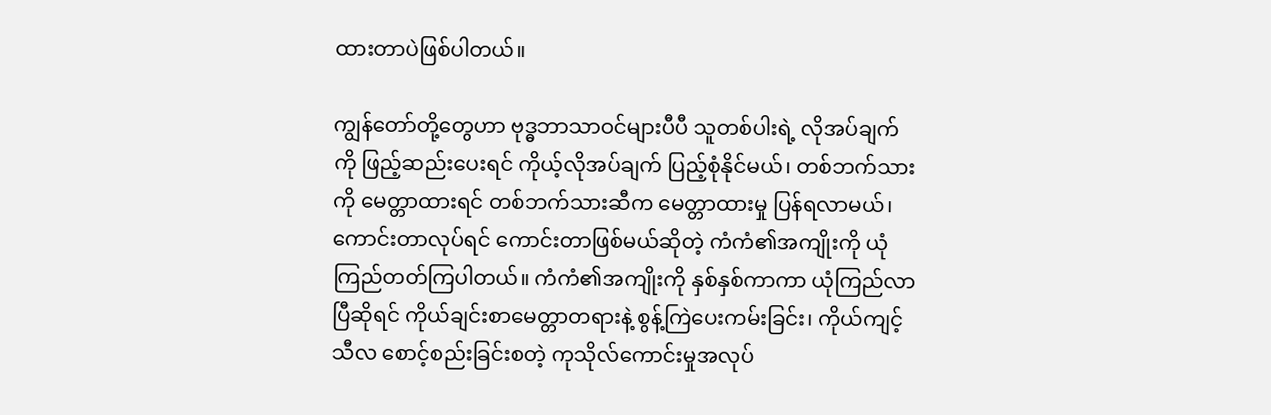ထားတာပဲဖြစ်ပါတယ်။

ကျွန်တော်တို့တွေဟာ ဗုဒ္ဓဘာသာဝင်များပီပီ သူတစ်ပါးရဲ့ လိုအပ်ချက်ကို ဖြည့်ဆည်းပေးရင် ကိုယ့်လိုအပ်ချက် ပြည့်စုံနိုင်မယ်၊ တစ်ဘက်သားကို မေတ္တာထားရင် တစ်ဘက်သားဆီက မေတ္တာထားမှု ပြန်ရလာမယ်၊ ကောင်းတာလုပ်ရင် ကောင်းတာဖြစ်မယ်ဆိုတဲ့ ကံကံ၏အကျိုးကို ယုံကြည်တတ်ကြပါတယ်။ ကံကံ၏အကျိုးကို နှစ်နှစ်ကာကာ ယုံကြည်လာပြီဆိုရင် ကိုယ်ချင်းစာမေတ္တာတရားနဲ့ စွန့်ကြဲပေးကမ်းခြင်း၊ ကိုယ်ကျင့်သီလ စောင့်စည်းခြင်းစတဲ့ ကုသိုလ်ကောင်းမှုအလုပ်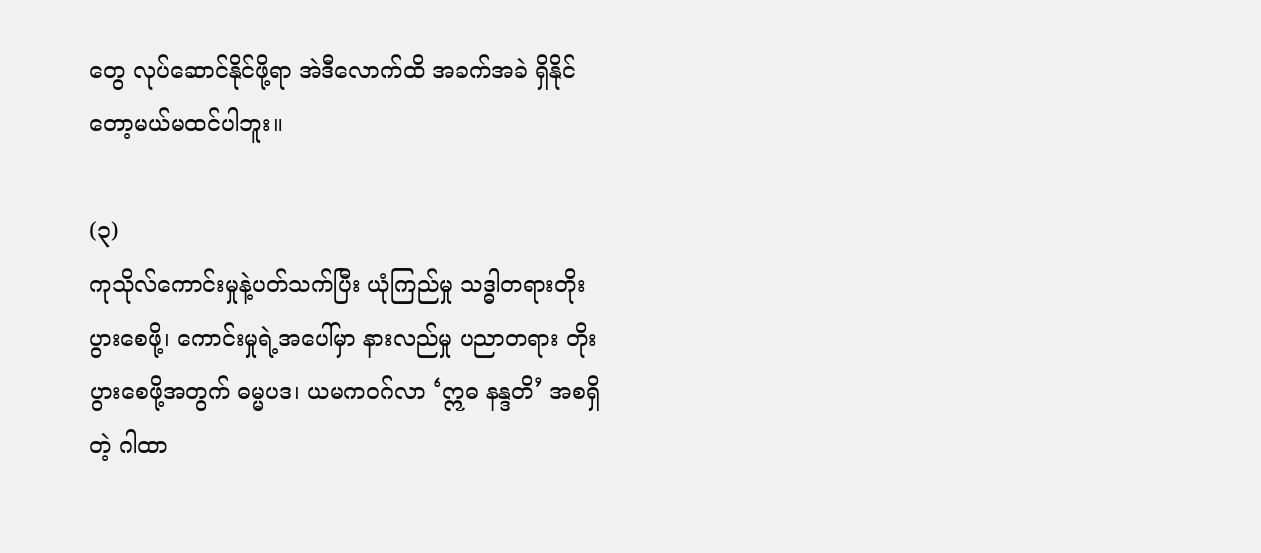တွေ လုပ်ဆောင်နိုင်ဖို့ရာ အဲဒီလောက်ထိ အခက်အခဲ ရှိနိုင်တော့မယ်မထင်ပါဘူး။

(၃)
ကုသိုလ်ကောင်းမှုနဲ့ပတ်သက်ပြီး ယုံကြည်မှု သဒ္ဓါတရားတိုး ပွားစေဖို့၊ ကောင်းမှုရဲ့အပေါ်မှာ နားလည်မှု ပညာတရား တိုးပွားစေဖို့အတွက် ဓမ္မပဒ၊ ယမကဝဂ်လာ ‘ဣဓ နန္ဒတိ’ အစရှိတဲ့ ဂါထာ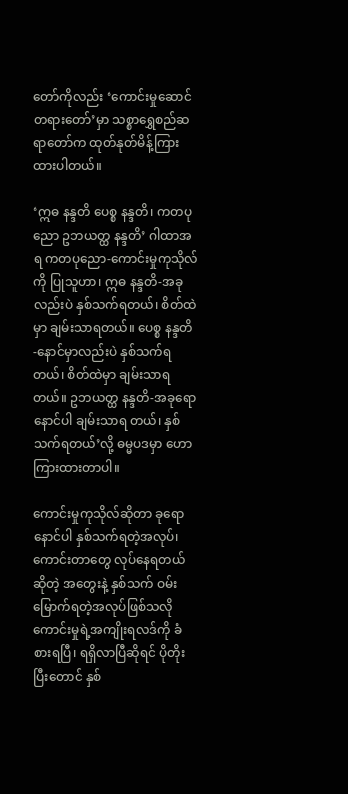တော်ကိုလည်း ‘ကောင်းမှုဆောင် တရားတော်’မှာ သစ္စာရွှေစည်ဆရာတော်က ထုတ်နုတ်မိန့်ကြားထားပါတယ်။

‘ဣဓ နန္ဒတိ ပေစ္စ နန္ဒတိ၊ ကတပုညော ဥဘယတ္ထ နန္ဒတိ’ ဂါထာအရ ကတပုညော-ကောင်းမှုကုသိုလ်ကို ပြုသူဟာ၊ ဣဓ နန္ဒတိ-အခုလည်းပဲ နှစ်သက်ရတယ်၊ စိတ်ထဲမှာ ချမ်းသာရတယ်။ ပေစ္စ နန္ဒတိ-နောင်မှာလည်းပဲ နှစ်သက်ရတယ်၊ စိတ်ထဲမှာ ချမ်းသာရတယ်။ ဥဘယတ္ထ နန္ဒတိ-အခုရော နောင်ပါ ချမ်းသာရ တယ်၊ နှစ်သက်ရတယ်’လို့ ဓမ္မပဒမှာ ဟောကြားထားတာပါ။

ကောင်းမှုကုသိုလ်ဆိုတာ ခုရောနောင်ပါ နှစ်သက်ရတဲ့အလုပ်၊ ကောင်းတာတွေ လုပ်နေရတယ်ဆိုတဲ့ အတွေးနဲ့ နှစ်သက် ဝမ်းမြောက်ရတဲ့အလုပ်ဖြစ်သလို ကောင်းမှုရဲ့အကျိုးရလဒ်ကို ခံ စားရပြီ၊ ရရှိလာပြီဆိုရင် ပိုတိုးပြီးတောင် နှစ်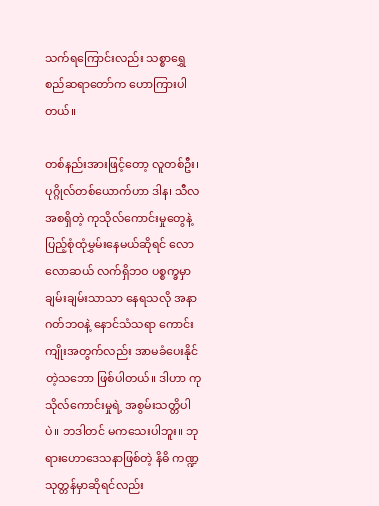သက်ရကြောင်းလည်း သစ္စာရွှေစည်ဆရာတော်က ဟောကြားပါတယ်။

တစ်နည်းအားဖြင့်တော့ လူတစ်ဦး၊ ပုဂ္ဂိုလ်တစ်ယောက်ဟာ ဒါန၊ သီလအစရှိတဲ့ ကုသိုလ်ကောင်းမှုတွေနဲ့ ပြည့်စုံထုံမွှမ်းနေမယ်ဆိုရင် လောလောဆယ် လက်ရှိဘဝ ပစ္စက္ခမှာ ချမ်းချမ်းသာသာ နေရသလို အနာဂတ်ဘဝနဲ့ နောင်သံသရာ ကောင်းကျိုးအတွက်လည်း အာမခံပေးနိုင်တဲ့သဘော ဖြစ်ပါတယ်။ ဒါဟာ ကုသိုလ်ကောင်းမှုရဲ့ အစွမ်းသတ္တိပါပဲ။ ဘဒါတင် မကသေးပါဘူး။ ဘုရားဟောဒေသနာဖြစ်တဲ့ နိဓိ ကဏ္ဍသုတ္တန်မှာဆိုရင်လည်း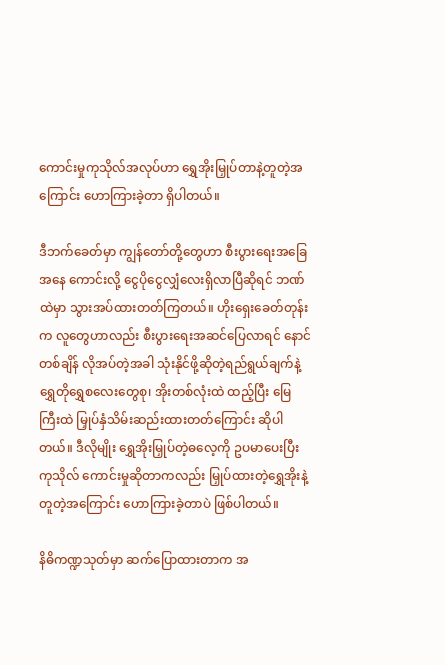ကောင်းမှုကုသိုလ်အလုပ်ဟာ ရွှေအိုးမြှုပ်တာနဲ့တူတဲ့အကြောင်း ဟောကြားခဲ့တာ ရှိပါတယ်။

ဒီဘက်ခေတ်မှာ ကျွန်တော်တို့တွေဟာ စီးပွားရေးအခြေအနေ ကောင်းလို့ ငွေပိုငွေလျှံလေးရှိလာပြီဆိုရင် ဘဏ်ထဲမှာ သွားအပ်ထားတတ်ကြတယ်။ ဟိုးရှေးခေတ်တုန်းက လူတွေဟာလည်း စီးပွားရေးအဆင်ပြေလာရင် နောင်တစ်ချိန် လိုအပ်တဲ့အခါ သုံးနိုင်ဖို့ဆိုတဲ့ရည်ရွယ်ချက်နဲ့ ရွှေတိုရွှေစလေးတွေစု၊ အိုးတစ်လုံးထဲ ထည့်ပြီး မြေကြီးထဲ မြှုပ်နှံသိမ်းဆည်းထားတတ်ကြောင်း ဆိုပါ တယ်။ ဒီလိုမျိုး ရွှေအိုးမြှုပ်တဲ့ဓလေ့ကို ဥပမာပေးပြီး ကုသိုလ် ကောင်းမှုဆိုတာကလည်း မြှုပ်ထားတဲ့ရွှေအိုးနဲ့ တူတဲ့အကြောင်း ဟောကြားခဲ့တာပဲ ဖြစ်ပါတယ်။

နိဓိကဏ္ဍသုတ်မှာ ဆက်ပြောထားတာက အ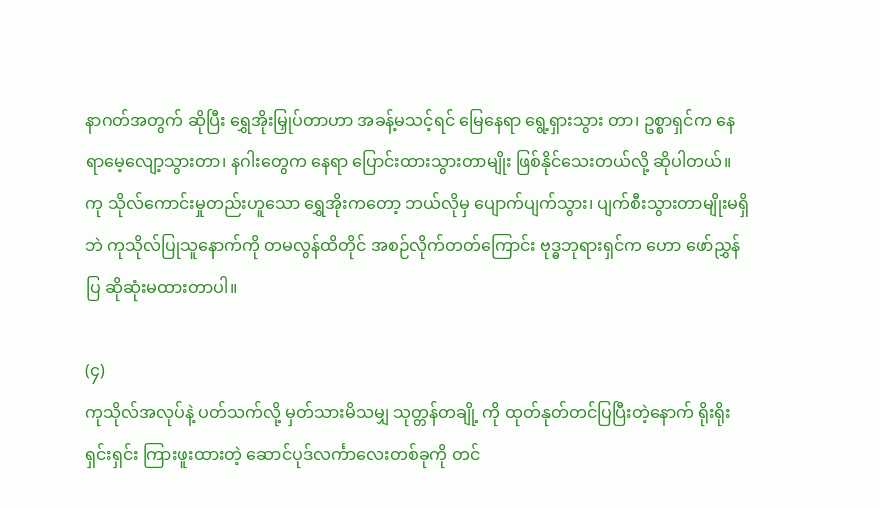နာဂတ်အတွက် ဆိုပြီး ရွှေအိုးမြှုပ်တာဟာ အခန့်မသင့်ရင် မြေနေရာ ရွေ့ရှားသွား တာ၊ ဥစ္စာရှင်က နေရာမေ့လျော့သွားတာ၊ နဂါးတွေက နေရာ ပြောင်းထားသွားတာမျိုး ဖြစ်နိုင်သေးတယ်လို့ ဆိုပါတယ်။ ကု သိုလ်ကောင်းမှုတည်းဟူသော ရွှေအိုးကတော့ ဘယ်လိုမှ ပျောက်ပျက်သွား၊ ပျက်စီးသွားတာမျိုးမရှိဘဲ ကုသိုလ်ပြုသူနောက်ကို တမလွန်ထိတိုင် အစဉ်လိုက်တတ်ကြောင်း ဗုဒ္ဓဘုရားရှင်က ဟော ဖော်ညွှန်ပြ ဆိုဆုံးမထားတာပါ။

(၄)
ကုသိုလ်အလုပ်နဲ့ ပတ်သက်လို့ မှတ်သားမိသမျှ သုတ္တန်တချို့ ကို ထုတ်နုတ်တင်ပြပြီးတဲ့နောက် ရိုးရိုးရှင်းရှင်း ကြားဖူးထားတဲ့ ဆောင်ပုဒ်လင်္ကာလေးတစ်ခုကို တင်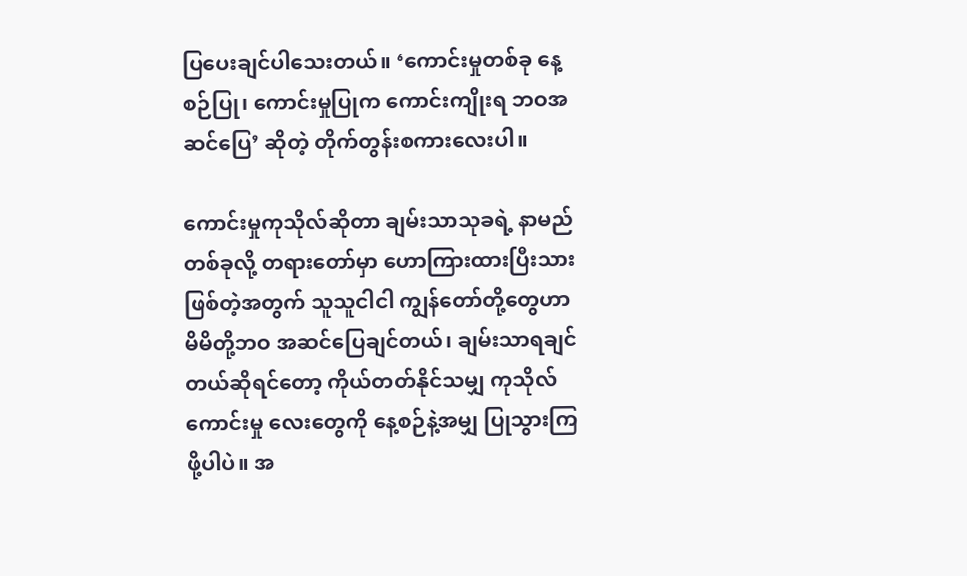ပြပေးချင်ပါသေးတယ်။ ‘ကောင်းမှုတစ်ခု နေ့စဉ်ပြု၊ ကောင်းမှုပြုက ကောင်းကျိုးရ ဘဝအဆင်ပြေ’ ဆိုတဲ့ တိုက်တွန်းစကားလေးပါ။

ကောင်းမှုကုသိုလ်ဆိုတာ ချမ်းသာသုခရဲ့ နာမည်တစ်ခုလို့ တရားတော်မှာ ဟောကြားထားပြီးသား ဖြစ်တဲ့အတွက် သူသူငါငါ ကျွန်တော်တို့တွေဟာ မိမိတို့ဘဝ အဆင်ပြေချင်တယ်၊ ချမ်းသာရချင်တယ်ဆိုရင်တော့ ကိုယ်တတ်နိုင်သမျှ ကုသိုလ်ကောင်းမှု လေးတွေကို နေ့စဉ်နဲ့အမျှ ပြုသွားကြဖို့ပါပဲ။ အ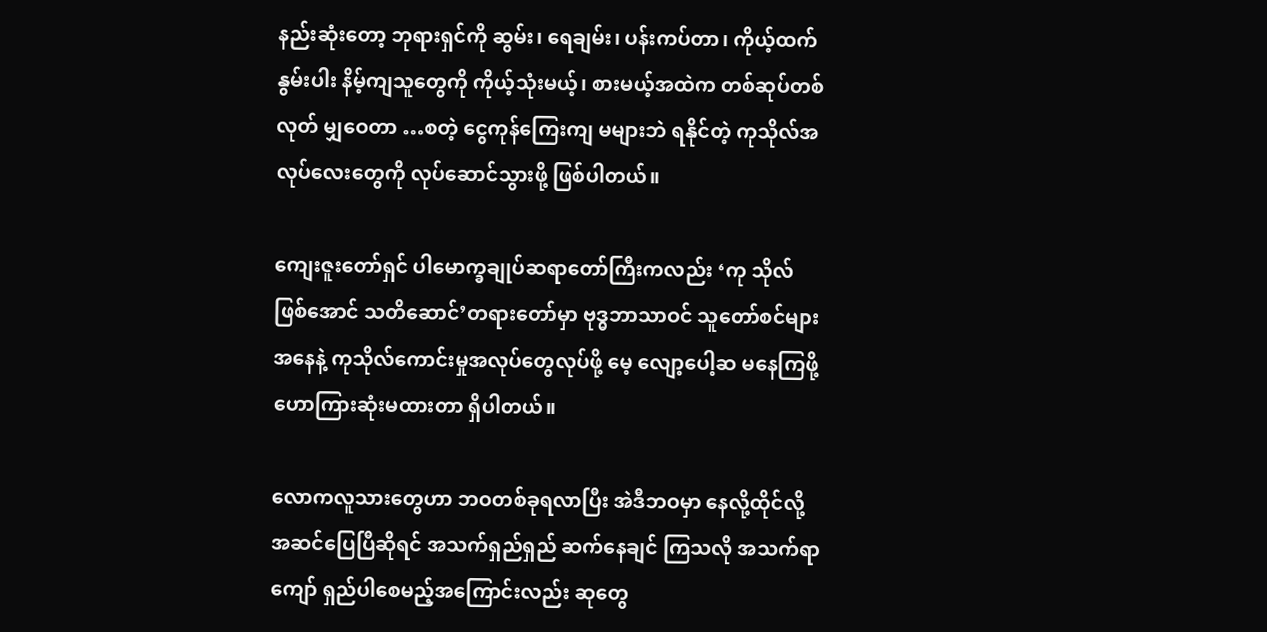နည်းဆုံးတော့ ဘုရားရှင်ကို ဆွမ်း၊ ရေချမ်း၊ ပန်းကပ်တာ၊ ကိုယ့်ထက် နွမ်းပါး နိမ့်ကျသူတွေကို ကိုယ့်သုံးမယ့်၊ စားမယ့်အထဲက တစ်ဆုပ်တစ်လုတ် မျှဝေတာ …စတဲ့ ငွေကုန်ကြေးကျ မများဘဲ ရနိုင်တဲ့ ကုသိုလ်အလုပ်လေးတွေကို လုပ်ဆောင်သွားဖို့ ဖြစ်ပါတယ်။

ကျေးဇူးတော်ရှင် ပါမောက္ခချုပ်ဆရာတော်ကြီးကလည်း ‘ကု သိုလ်ဖြစ်အောင် သတိဆောင်’တရားတော်မှာ ဗုဒ္ဓဘာသာဝင် သူတော်စင်များအနေနဲ့ ကုသိုလ်ကောင်းမှုအလုပ်တွေလုပ်ဖို့ မေ့ လျော့ပေါ့ဆ မနေကြဖို့ ဟောကြားဆုံးမထားတာ ရှိပါတယ်။

လောကလူသားတွေဟာ ဘဝတစ်ခုရလာပြီး အဲဒီဘဝမှာ နေလို့ထိုင်လို့ အဆင်ပြေပြီဆိုရင် အသက်ရှည်ရှည် ဆက်နေချင် ကြသလို အသက်ရာကျော် ရှည်ပါစေမည့်အကြောင်းလည်း ဆုတွေ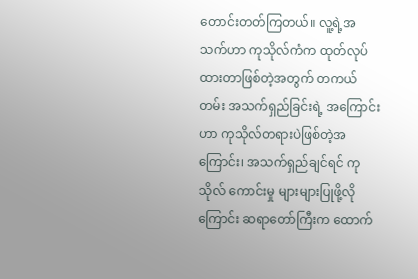တောင်းတတ်ကြတယ်။ လူ့ရဲ့အသက်ဟာ ကုသိုလ်ကံက ထုတ်လုပ်ထားတာဖြစ်တဲ့အတွက် တကယ်တမ်း အသက်ရှည်ခြင်းရဲ့ အကြောင်းဟာ ကုသိုလ်တရားပဲဖြစ်တဲ့အကြောင်း၊ အသက်ရှည်ချင်ရင် ကုသိုလ် ကောင်းမှု များများပြုဖို့လိုကြောင်း ဆရာတော်ကြီးက ထောက်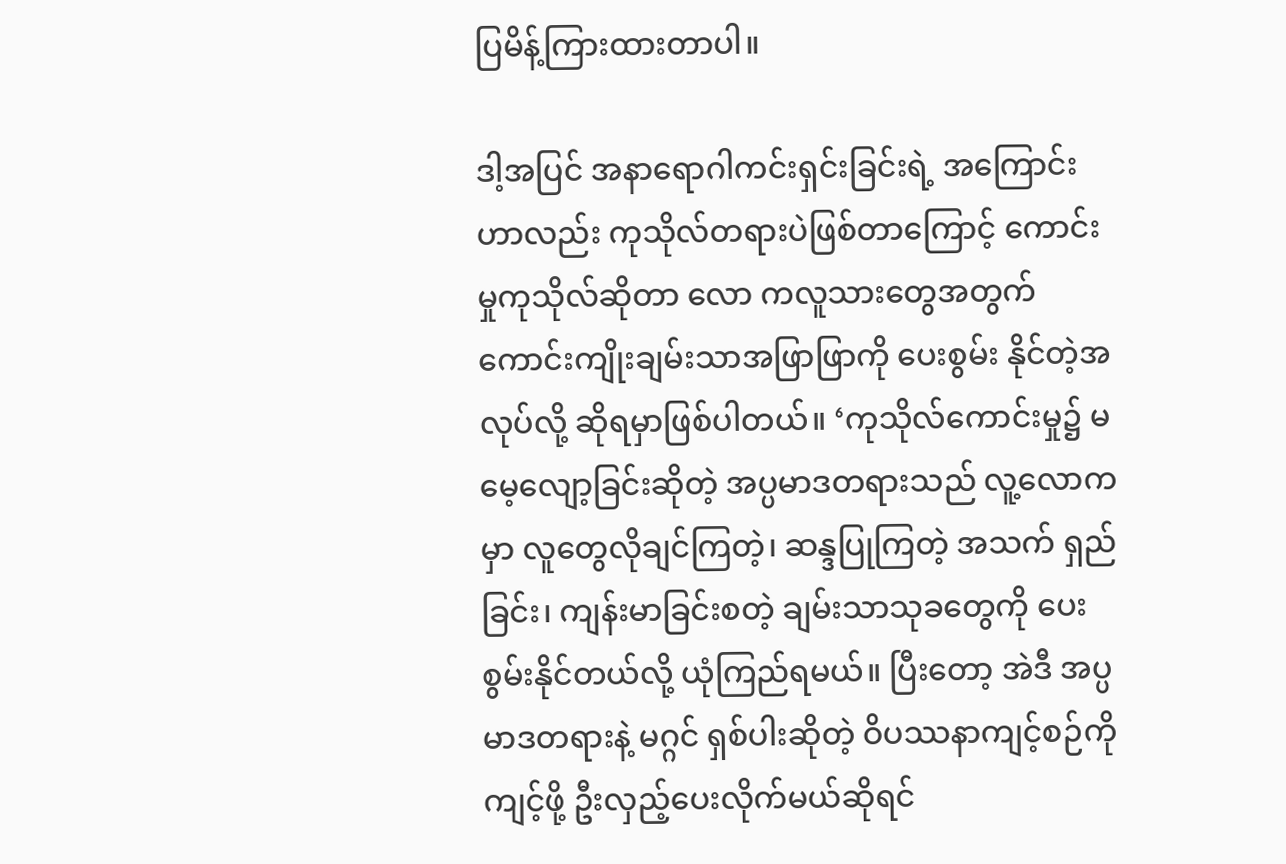ပြမိန့်ကြားထားတာပါ။

ဒါ့အပြင် အနာရောဂါကင်းရှင်းခြင်းရဲ့ အကြောင်းဟာလည်း ကုသိုလ်တရားပဲဖြစ်တာကြောင့် ကောင်းမှုကုသိုလ်ဆိုတာ လော ကလူသားတွေအတွက် ကောင်းကျိုးချမ်းသာအဖြာဖြာကို ပေးစွမ်း နိုင်တဲ့အလုပ်လို့ ဆိုရမှာဖြစ်ပါတယ်။ ‘ကုသိုလ်ကောင်းမှု၌ မမေ့လျော့ခြင်းဆိုတဲ့ အပ္ပမာဒတရားသည် လူ့လောကမှာ လူတွေလိုချင်ကြတဲ့၊ ဆန္ဒပြုကြတဲ့ အသက် ရှည်ခြင်း၊ ကျန်းမာခြင်းစတဲ့ ချမ်းသာသုခတွေကို ပေးစွမ်းနိုင်တယ်လို့ ယုံကြည်ရမယ်။ ပြီးတော့ အဲဒီ အပ္ပမာဒတရားနဲ့ မဂ္ဂင် ရှစ်ပါးဆိုတဲ့ ဝိပဿနာကျင့်စဉ်ကိုကျင့်ဖို့ ဦးလှည့်ပေးလိုက်မယ်ဆိုရင်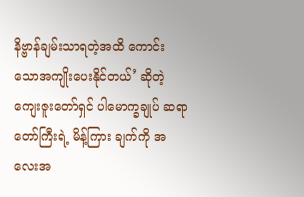နိဗ္ဗာန်ချမ်းသာရတဲ့အထိ ကောင်းသောအကျိုးပေးနိုင်တယ်’ ဆိုတဲ့ ကျေးဇူးတော်ရှင် ပါမောက္ခချုပ် ဆရာတော်ကြီးရဲ့ မိန့်ကြား ချက်ကို အလေးအ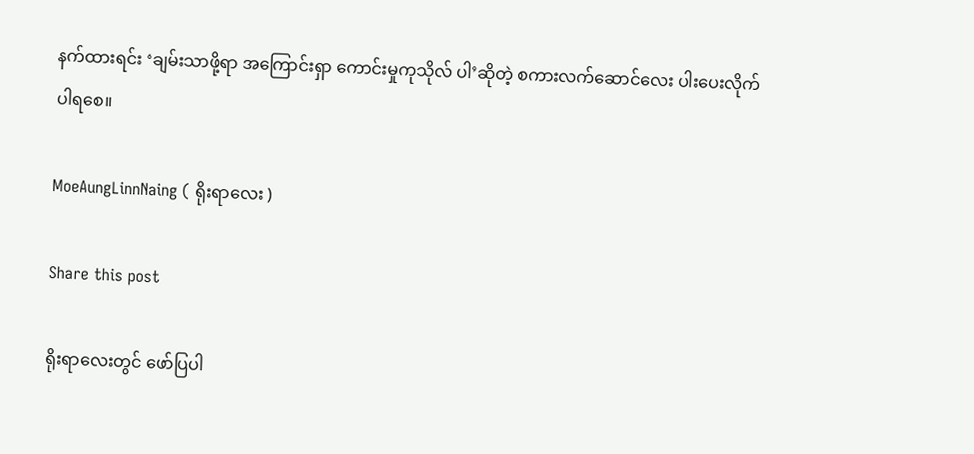နက်ထားရင်း ‘ချမ်းသာဖို့ရာ အကြောင်းရှာ ကောင်းမှုကုသိုလ် ပါ’ဆိုတဲ့ စကားလက်ဆောင်လေး ပါးပေးလိုက်ပါရစေ။

MoeAungLinnNaing ( ရိုးရာလေး )

Share this post

ရိုးရာလေးတွင် ဖော်ပြပါ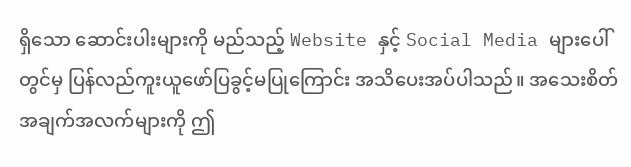ရှိသော ဆောင်းပါးများကို မည်သည့် Website နှင့် Social Media များပေါ်တွင်မှ ပြန်လည်ကူးယူဖော်ပြခွင့်မပြုကြောင်း အသိပေးအပ်ပါသည်။ အသေးစိတ်အချက်အလက်များကို ဤ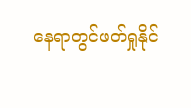နေရာတွင်ဖတ်ရှုနိုင်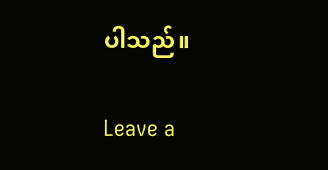ပါသည်။

Leave a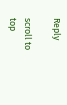Reply

scroll to top